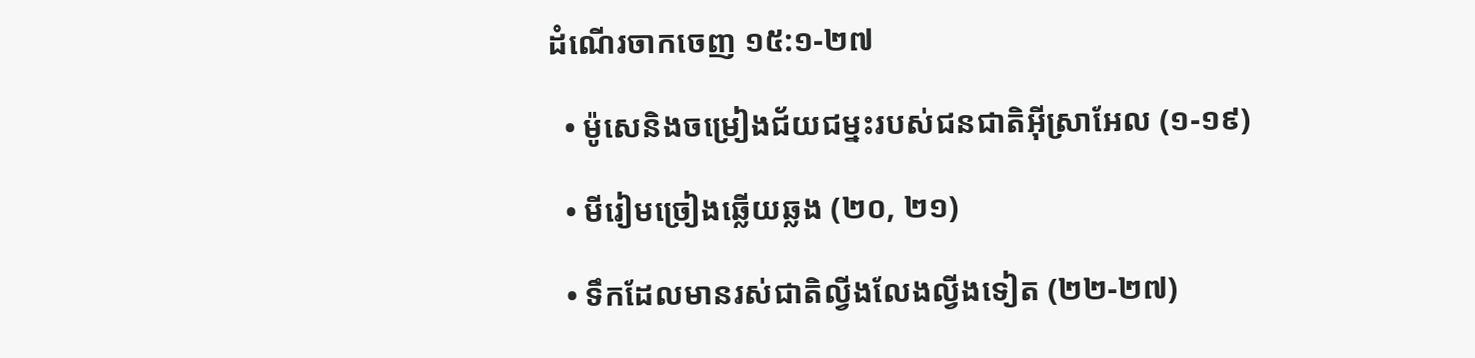ដំណើរចាកចេញ ១៥:១-២៧

  • ម៉ូសេនិងចម្រៀងជ័យជម្នះរបស់ជនជាតិអ៊ីស្រាអែល (១-១៩)

  • មីរៀមច្រៀងឆ្លើយឆ្លង (២០, ២១)

  • ទឹកដែលមានរស់ជាតិល្វីងលែងល្វីងទៀត (២២-២៧)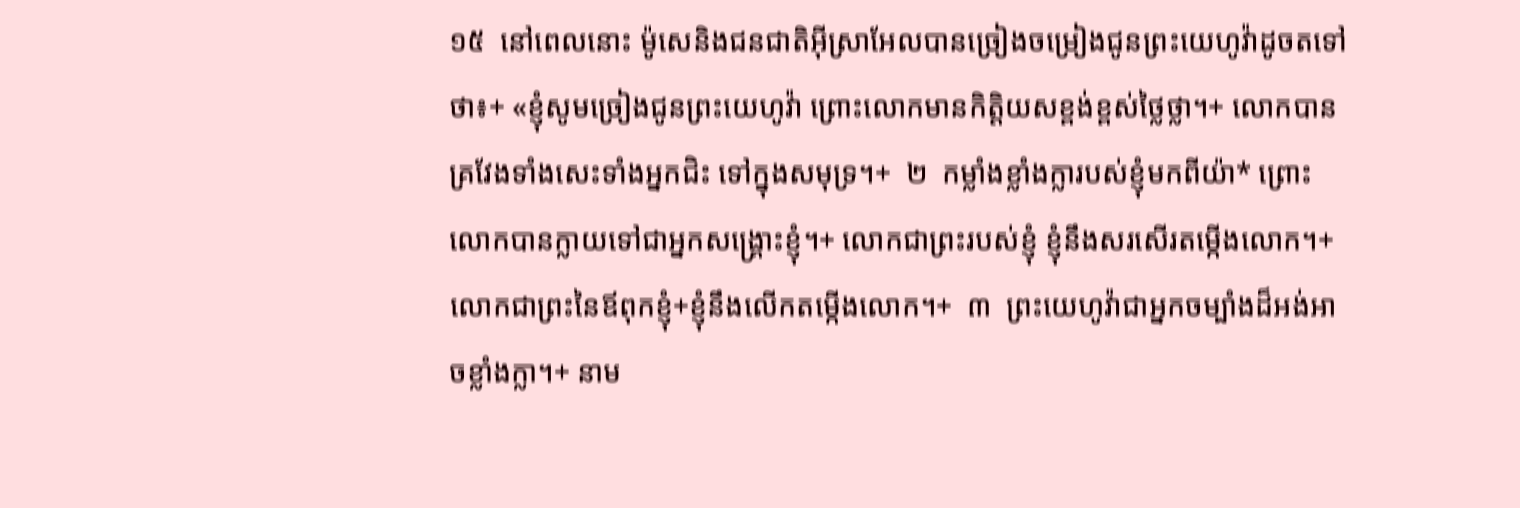១៥  នៅពេលនោះ ម៉ូសេនិងជនជាតិអ៊ីស្រាអែលបានច្រៀងចម្រៀងជូនព្រះយេហូវ៉ាដូចតទៅថា៖+ «ខ្ញុំសូមច្រៀងជូនព្រះយេហូវ៉ា ព្រោះលោកមានកិត្តិយសខ្ពង់ខ្ពស់ថ្លៃថ្លា។+ លោកបានគ្រវែងទាំងសេះទាំងអ្នកជិះ ទៅក្នុងសមុទ្រ។+  ២  កម្លាំងខ្លាំងក្លារបស់ខ្ញុំមកពីយ៉ា* ព្រោះលោកបានក្លាយទៅជាអ្នកសង្គ្រោះខ្ញុំ។+ លោកជាព្រះរបស់ខ្ញុំ ខ្ញុំនឹងសរសើរតម្កើងលោក។+ លោកជាព្រះនៃឪពុកខ្ញុំ+ខ្ញុំនឹងលើកតម្កើងលោក។+  ៣  ព្រះយេហូវ៉ាជាអ្នកចម្បាំងដ៏អង់អាចខ្លាំងក្លា។+ នាម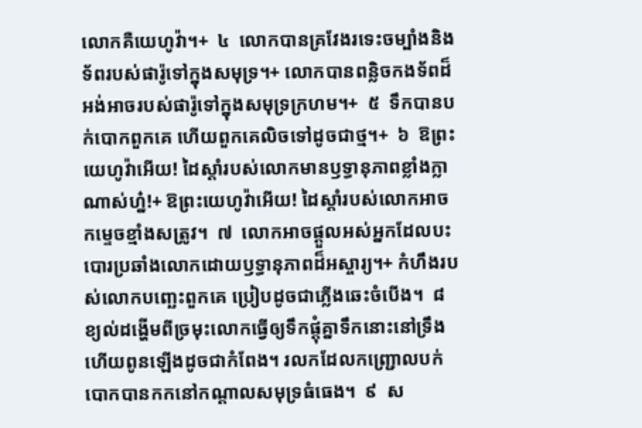លោកគឺយេហូវ៉ា។+  ៤  លោកបានគ្រវែងរទេះចម្បាំងនិងទ័ពរបស់ផារ៉ូទៅក្នុងសមុទ្រ។+ លោកបានពន្លិចកងទ័ពដ៏អង់អាចរបស់ផារ៉ូទៅក្នុងសមុទ្រក្រហម។+  ៥  ទឹកបានបក់បោកពួកគេ ហើយពួកគេលិចទៅដូចជាថ្ម។+  ៦  ឱព្រះយេហូវ៉ាអើយ! ដៃស្ដាំរបស់លោកមានឫទ្ធានុភាពខ្លាំងក្លាណាស់ហ្ន៎!+ ឱព្រះយេហូវ៉ាអើយ! ដៃស្ដាំរបស់លោកអាចកម្ទេចខ្មាំងសត្រូវ។  ៧  លោកអាចផ្ដួលអស់អ្នកដែលបះបោរប្រឆាំងលោកដោយឫទ្ធានុភាពដ៏អស្ចារ្យ។+ កំហឹងរបស់លោកបញ្ឆេះពួកគេ ប្រៀបដូចជាភ្លើងឆេះចំបើង។  ៨  ខ្យល់ដង្ហើមពីច្រមុះលោកធ្វើឲ្យទឹកផ្ដុំគ្នាទឹកនោះនៅទ្រឹង ហើយពូនឡើងដូចជាកំពែង។ រលកដែលកញ្ជ្រោលបក់បោកបានកកនៅកណ្ដាលសមុទ្រធំធេង។  ៩  ស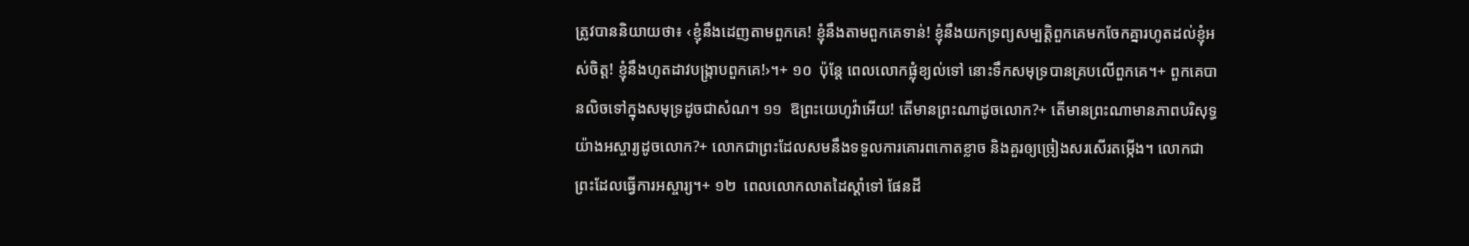ត្រូវបាននិយាយថា៖ ‹ខ្ញុំនឹងដេញតាមពួកគេ! ខ្ញុំនឹងតាមពួកគេទាន់! ខ្ញុំនឹងយកទ្រព្យសម្បត្តិពួកគេមកចែកគ្នារហូតដល់ខ្ញុំអស់ចិត្ត! ខ្ញុំនឹងហូតដាវបង្ក្រាបពួកគេ!›។+ ១០  ប៉ុន្តែ ពេលលោកផ្លុំខ្យល់ទៅ នោះទឹកសមុទ្របានគ្របលើពួកគេ។+ ពួកគេបានលិចទៅក្នុងសមុទ្រដូចជាសំណ។ ១១  ឱព្រះយេហូវ៉ាអើយ! តើមានព្រះណាដូចលោក?+ តើមានព្រះណាមានភាពបរិសុទ្ធយ៉ាងអស្ចារ្យដូចលោក?+ លោកជាព្រះដែលសមនឹងទទួលការគោរពកោតខ្លាច និងគួរឲ្យច្រៀងសរសើរតម្កើង។ លោកជាព្រះដែលធ្វើការអស្ចារ្យ។+ ១២  ពេលលោកលាតដៃស្ដាំទៅ ផែនដី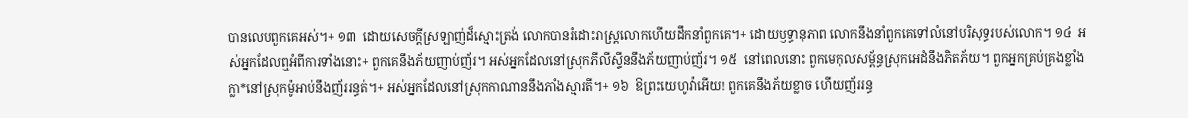បានលេបពួកគេអស់។+ ១៣  ដោយសេចក្ដីស្រឡាញ់ដ៏ស្មោះត្រង់ លោកបានរំដោះរាស្ត្រលោកហើយដឹកនាំពួកគេ។+ ដោយឫទ្ធានុភាព លោកនឹងនាំពួកគេទៅលំនៅបរិសុទ្ធរបស់លោក។ ១៤  អស់អ្នកដែលឮអំពីការទាំងនោះ+ ពួកគេនឹងភ័យញាប់ញ័រ។ អស់អ្នកដែលនៅស្រុកភីលីស្ទីននឹងភ័យញាប់ញ័រ។ ១៥  នៅពេលនោះ ពួកមេកុលសម្ព័ន្ធស្រុកអេដំនឹងភិតភ័យ។ ពួកអ្នកគ្រប់គ្រងខ្លាំងក្លា*នៅស្រុកម៉ូអាប់នឹងញ័ររន្ធត់។+ អស់អ្នកដែលនៅស្រុកកាណាននឹងភាំងស្មារតី។+ ១៦  ឱព្រះយេហូវ៉ាអើយ! ពួកគេនឹងភ័យខ្លាច ហើយញ័ររន្ធ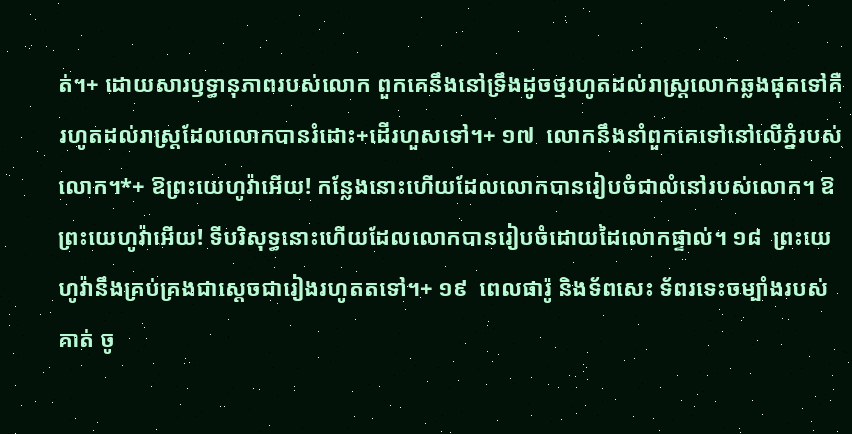ត់។+ ដោយសារឫទ្ធានុភាពរបស់លោក ពួកគេនឹងនៅទ្រឹងដូចថ្មរហូតដល់រាស្ត្រលោកឆ្លងផុតទៅគឺរហូតដល់រាស្ត្រដែលលោកបានរំដោះ+ដើរហួសទៅ។+ ១៧  លោកនឹងនាំពួកគេទៅនៅលើភ្នំរបស់លោក។*+ ឱព្រះយេហូវ៉ាអើយ! កន្លែងនោះហើយដែលលោកបានរៀបចំជាលំនៅរបស់លោក។ ឱព្រះយេហូវ៉ាអើយ! ទីបរិសុទ្ធនោះហើយដែលលោកបានរៀបចំដោយដៃលោកផ្ទាល់។ ១៨  ព្រះយេហូវ៉ានឹងគ្រប់គ្រងជាស្ដេចជារៀងរហូតតទៅ។+ ១៩  ពេលផារ៉ូ និងទ័ពសេះ ទ័ពរទេះចម្បាំងរបស់គាត់ ចូ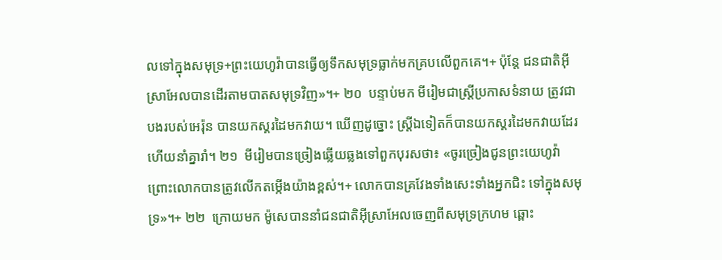លទៅក្នុងសមុទ្រ+ព្រះយេហូវ៉ាបានធ្វើឲ្យទឹកសមុទ្រធ្លាក់មកគ្របលើពួកគេ។+ ប៉ុន្តែ ជនជាតិអ៊ីស្រាអែលបានដើរតាមបាតសមុទ្រវិញ»។+ ២០  បន្ទាប់មក មីរៀមជាស្ត្រីប្រកាសទំនាយ ត្រូវជាបងរបស់អេរ៉ុន បានយកស្គរដៃមកវាយ។ ឃើញដូច្នោះ ស្ត្រីឯទៀតក៏បានយកស្គរដៃមកវាយដែរ ហើយនាំគ្នារាំ។ ២១  មីរៀមបានច្រៀងឆ្លើយឆ្លងទៅពួកបុរសថា៖ «ចូរច្រៀងជូនព្រះយេហូវ៉ា ព្រោះលោកបានត្រូវលើកតម្កើងយ៉ាងខ្ពស់។+ លោកបានគ្រវែងទាំងសេះទាំងអ្នកជិះ ទៅក្នុងសមុទ្រ»។+ ២២  ក្រោយមក ម៉ូសេបាននាំជនជាតិអ៊ីស្រាអែលចេញពីសមុទ្រក្រហម ឆ្ពោះ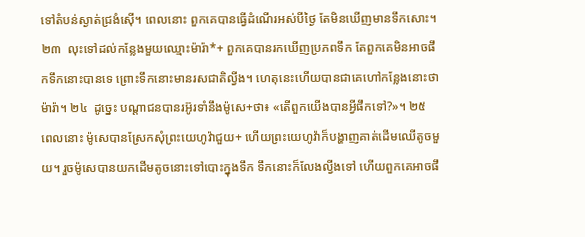ទៅតំបន់ស្ងាត់ជ្រងំស៊ើ។ ពេលនោះ ពួកគេបានធ្វើដំណើរអស់បីថ្ងៃ តែមិនឃើញមានទឹកសោះ។ ២៣  លុះទៅដល់កន្លែងមួយឈ្មោះម៉ារ៉ា*+ ពួកគេបានរកឃើញប្រភពទឹក តែពួកគេមិនអាចផឹកទឹកនោះបានទេ ព្រោះទឹកនោះមានរសជាតិល្វីង។ ហេតុនេះហើយបានជាគេហៅកន្លែងនោះថាម៉ារ៉ា។ ២៤  ដូច្នេះ បណ្ដាជនបានរអ៊ូរទាំនឹងម៉ូសេ+ថា៖ «តើពួកយើងបានអ្វីផឹកទៅ?»។ ២៥  ពេលនោះ ម៉ូសេបានស្រែកសុំព្រះយេហូវ៉ាជួយ+ ហើយព្រះយេហូវ៉ាក៏បង្ហាញគាត់ដើមឈើតូចមួយ។ រួចម៉ូសេបានយកដើមតូចនោះទៅបោះក្នុងទឹក ទឹកនោះក៏លែងល្វីងទៅ ហើយពួកគេអាចផឹ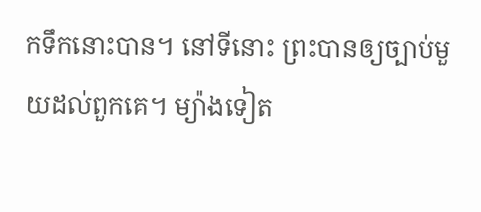កទឹកនោះបាន។ នៅទីនោះ ព្រះបានឲ្យច្បាប់មួយដល់ពួកគេ។ ម្យ៉ាងទៀត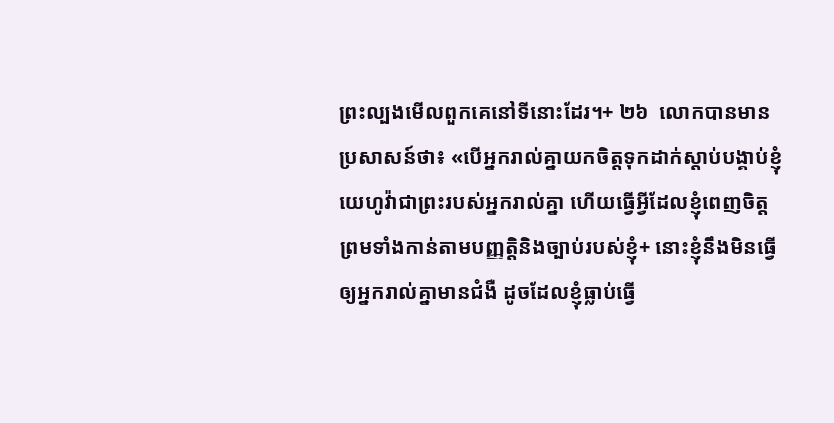ព្រះល្បងមើលពួកគេនៅទីនោះដែរ។+ ២៦  លោកបានមានប្រសាសន៍ថា៖ «បើអ្នករាល់គ្នាយកចិត្តទុកដាក់ស្ដាប់បង្គាប់ខ្ញុំយេហូវ៉ាជាព្រះរបស់អ្នករាល់គ្នា ហើយធ្វើអ្វីដែលខ្ញុំពេញចិត្ត ព្រមទាំងកាន់តាមបញ្ញត្ដិនិងច្បាប់របស់ខ្ញុំ+ នោះខ្ញុំនឹងមិនធ្វើឲ្យអ្នករាល់គ្នាមានជំងឺ ដូចដែលខ្ញុំធ្លាប់ធ្វើ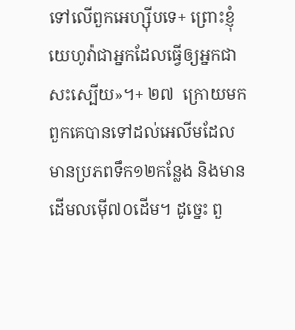ទៅលើពួកអេហ្ស៊ីបទេ+ ព្រោះខ្ញុំយេហូវ៉ាជាអ្នកដែលធ្វើឲ្យអ្នកជាសះស្បើយ»។+ ២៧  ក្រោយមក ពួកគេបានទៅដល់អេលីមដែលមានប្រភពទឹក១២កន្លែង និងមានដើមលម៉ើ៧០ដើម។ ដូច្នេះ ពួ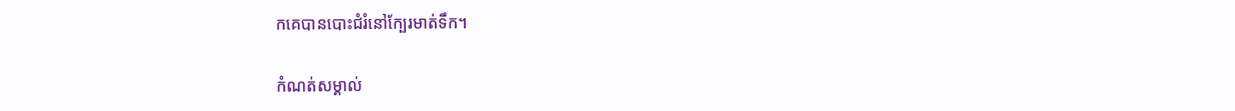កគេបានបោះជំរំនៅក្បែរមាត់ទឹក។

កំណត់សម្គាល់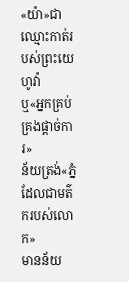«យ៉ា»ជាឈ្មោះកាត់របស់ព្រះយេហូវ៉ា
ឬ«អ្នកគ្រប់គ្រងផ្ដាច់ការ»
ន័យត្រង់«ភ្នំដែលជាមត៌ករបស់លោក»
មានន័យ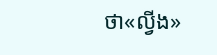ថា«ល្វីង»